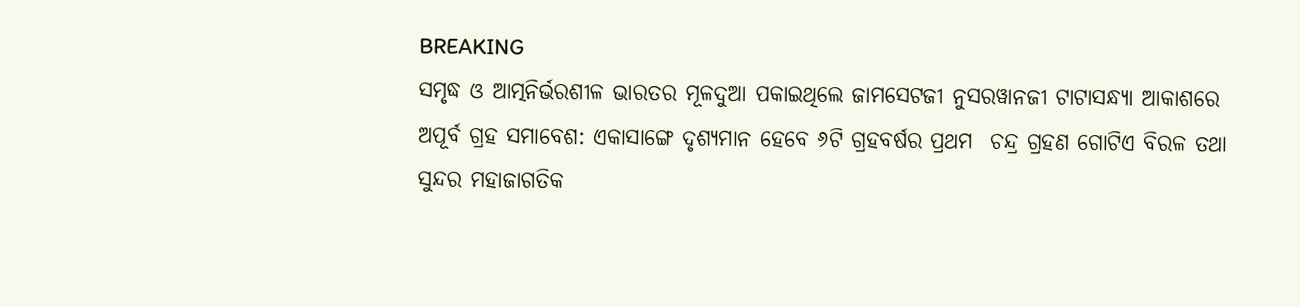BREAKING
ସମୃଦ୍ଧ ଓ ଆତ୍ମନିର୍ଭରଶୀଳ ଭାରତର ମୂଳଦୁଆ ପକାଇଥିଲେ ଜାମସେଟଜୀ ନୁସରୱାନଜୀ ଟାଟାସନ୍ଧ୍ୟା ଆକାଶରେ ଅପୂର୍ବ ଗ୍ରହ ସମାବେଶ: ଏକାସାଙ୍ଗେ ଦୃଶ୍ୟମାନ ହେବେ ୬ଟି ଗ୍ରହବର୍ଷର ପ୍ରଥମ  ଚନ୍ଦ୍ର ଗ୍ରହଣ ଗୋଟିଏ ବିରଳ ତଥା ସୁନ୍ଦର ମହାଜାଗତିକ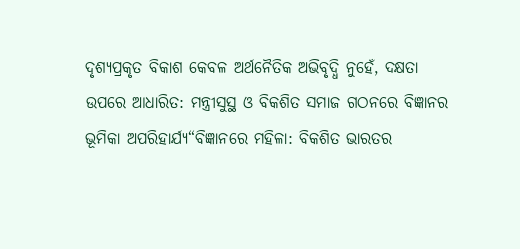ଦୃଶ୍ୟପ୍ରକୃତ ବିକାଶ କେବଳ ଅର୍ଥନୈତିକ ଅଭିବୃଦ୍ଧି ନୁହେଁ, ଦକ୍ଷତା ଉପରେ ଆଧାରିତ: ମନ୍ତ୍ରୀସୁସ୍ଥ ଓ ବିକଶିତ ସମାଜ ଗଠନରେ ବିଜ୍ଞାନର ଭୂମିକା ଅପରିହାର୍ଯ୍ୟ“ବିଜ୍ଞାନରେ ମହିଳା: ବିକଶିତ ଭାରତର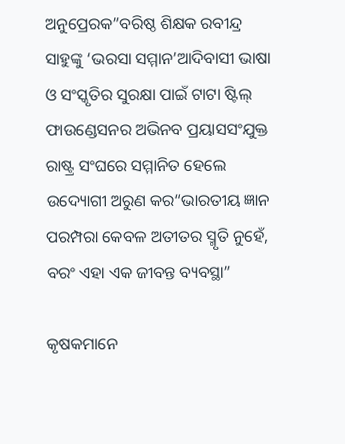ଅନୁପ୍ରେରକ”ବରିଷ୍ଠ ଶିକ୍ଷକ ରବୀନ୍ଦ୍ର ସାହୁଙ୍କୁ ‘ଭରସା ସମ୍ମାନ’ଆଦିବାସୀ ଭାଷା ଓ ସଂସ୍କୃତିର ସୁରକ୍ଷା ପାଇଁ ଟାଟା ଷ୍ଟିଲ୍ ଫାଉଣ୍ଡେସନର ଅଭିନବ ପ୍ରୟାସସଂଯୁକ୍ତ ରାଷ୍ଟ୍ର ସଂଘରେ ସମ୍ମାନିତ ହେଲେ ଉଦ୍ୟୋଗୀ ଅରୁଣ କର“ଭାରତୀୟ ଜ୍ଞାନ ପରମ୍ପରା କେବଳ ଅତୀତର ସ୍ମୃତି ନୁହେଁ, ବରଂ ଏହା ଏକ ଜୀବନ୍ତ ବ୍ୟବସ୍ଥା”

କୃଷକମାନେ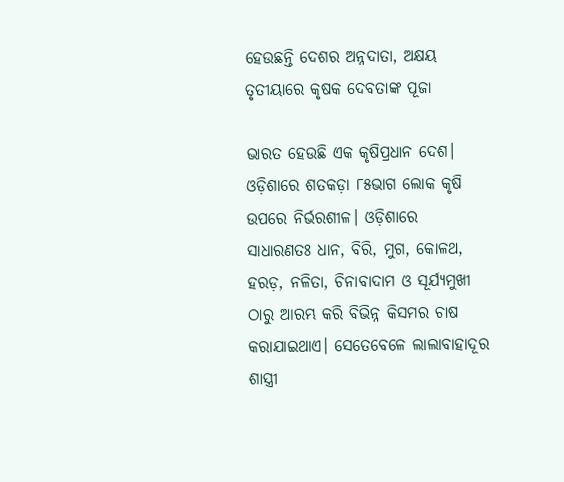ହେଉଛନ୍ତି ଦେଶର ଅନ୍ନଦାତା, ଅକ୍ଷୟ ତୃତୀୟାରେ କୃଷକ ଦେବତାଙ୍କ ପୂଜା

ଭାରତ ହେଉଛି ଏକ କୃଷିପ୍ରଧାନ ଦେଶ। ଓଡ଼ିଶାରେ ଶତକଡ଼ା ୮୫ଭାଗ ଲୋକ କୃଷି ଉପରେ ନିର୍ଭରଶୀଳ। ଓଡ଼ିଶାରେ ସାଧାରଣତଃ ଧାନ, ବିରି, ମୁଗ, କୋଳଥ, ହରଡ଼, ନଳିତା, ଚିନାବାଦାମ ଓ ସୂର୍ଯ୍ୟମୁଖୀ ଠାରୁ ଆରମ୍ଭ କରି ବିଭିନ୍ନ କିସମର ଚାଷ କରାଯାଇଥାଏ। ସେତେବେଳେ ଲାଲାବାହାଦୂର ଶାସ୍ତ୍ରୀ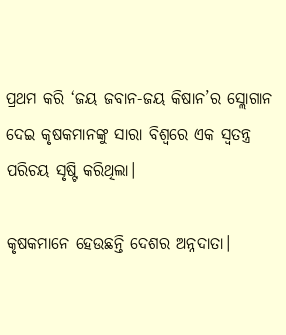ପ୍ରଥମ କରି ‘ଜୟ ଜବାନ-ଜୟ କିଷାନ’ର ସ୍ଲୋଗାନ ଦେଇ କୃଷକମାନଙ୍କୁ ସାରା ବିଶ୍ୱରେ ଏକ ସ୍ୱତନ୍ତ୍ର ପରିଚୟ ସୃଷ୍ଟି କରିଥିଲା।

କୃଷକମାନେ ହେଉଛନ୍ତି ଦେଶର ଅନ୍ନଦାତା।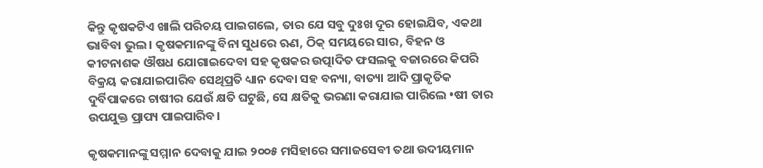କିନ୍ତୁ କୃଷକଟିଏ ଖାଲି ପରିଚୟ ପାଇଗଲେ, ତାର ଯେ ସବୁ ଦୁଃଖ ଦୂର ହୋଇଯିବ, ଏକଥା ଭାବିବା ଭୁଲ। କୃଷକମାନଙ୍କୁ ବିନା ସୁଧରେ ଋଣ, ଠିକ୍ ସମୟରେ ସାର, ବିହନ ଓ କୀଟନାଶକ ଔଷଧ ଯୋଗାଇଦେବା ସହ କୃଷକର ଉତ୍ପାଦିତ ଫସଲକୁ ବଜାରରେ କିପରି ବିକ୍ରୟ କରାଯାଇପାରିବ ସେଥିପ୍ରତି ଧ୍ୟାନ ଦେବା ସହ ବନ୍ୟା, ବାତ୍ୟା ଆଦି ପ୍ରାକୃତିକ ଦୁର୍ବିପାକରେ ଚାଷୀର ଯେଉଁ କ୍ଷତି ଘଟୁଛି, ସେ କ୍ଷତିକୁ ଭରଣା କରାଯାଇ ପାରିଲେ •ଷୀ ତାର ଉପଯୁକ୍ତ ପ୍ରାପ୍ୟ ପାଇପାରିବ।

କୃଷକମାନଙ୍କୁ ସମ୍ମାନ ଦେବାକୁ ଯାଇ ୨୦୦୫ ମସିହାରେ ସମାଜସେବୀ ତଥା ଉଦୀୟମାନ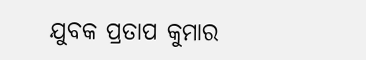ଯୁବକ ପ୍ରତାପ କୁମାର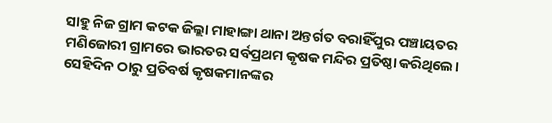ସାହୁ ନିଜ ଗ୍ରାମ କଟକ ଜିଲ୍ଲା ମାହାଙ୍ଗା ଥାନା ଅନ୍ତର୍ଗତ ବରାହିଁପୁର ପଞ୍ଚାୟତର ମଣିଜୋରୀ ଗ୍ରାମରେ ଭାରତର ସର୍ବପ୍ରଥମ କୃଷକ ମନ୍ଦିର ପ୍ରତିଷ୍ଠା କରିଥିଲେ। ସେହିଦିନ ଠାରୁ ପ୍ରତିବର୍ଷ କୃଷକମାନଙ୍କର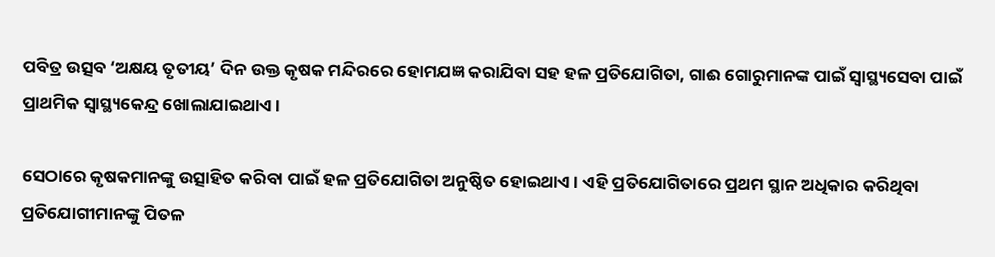ପବିତ୍ର ଉତ୍ସବ ‘ଅକ୍ଷୟ ତୃତୀୟ’ ଦିନ ଉକ୍ତ କୃଷକ ମନ୍ଦିରରେ ହୋମଯଜ୍ଞ କରାଯିବା ସହ ହଳ ପ୍ରତିଯୋଗିତା, ଗାଈ ଗୋରୁମାନଙ୍କ ପାଇଁ ସ୍ୱାସ୍ଥ୍ୟସେବା ପାଇଁ ପ୍ରାଥମିକ ସ୍ୱାସ୍ଥ୍ୟକେନ୍ଦ୍ର ଖୋଲାଯାଇଥାଏ।

ସେଠାରେ କୃଷକମାନଙ୍କୁ ଉତ୍ସାହିତ କରିବା ପାଇଁ ହଳ ପ୍ରତିଯୋଗିତା ଅନୁଷ୍ଠିତ ହୋଇଥାଏ। ଏହି ପ୍ରତିଯୋଗିତାରେ ପ୍ରଥମ ସ୍ଥାନ ଅଧିକାର କରିଥିବା ପ୍ରତିଯୋଗୀମାନଙ୍କୁ ପିତଳ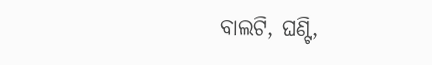ବାଲଟି, ଘଣ୍ଟି,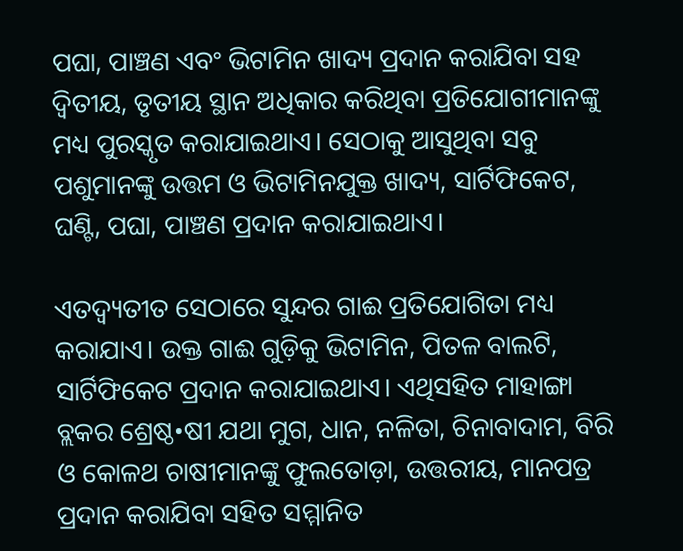ପଘା, ପାଞ୍ଚଣ ଏବଂ ଭିଟାମିନ ଖାଦ୍ୟ ପ୍ରଦାନ କରାଯିବା ସହ ଦ୍ୱିତୀୟ, ତୃତୀୟ ସ୍ଥାନ ଅଧିକାର କରିଥିବା ପ୍ରତିଯୋଗୀମାନଙ୍କୁ ମଧ୍ୟ ପୁରସ୍କୃତ କରାଯାଇଥାଏ। ସେଠାକୁ ଆସୁଥିବା ସବୁ ପଶୁମାନଙ୍କୁ ଉତ୍ତମ ଓ ଭିଟାମିନଯୁକ୍ତ ଖାଦ୍ୟ, ସାର୍ଟିଫିକେଟ, ଘଣ୍ଟି, ପଘା, ପାଞ୍ଚଣ ପ୍ରଦାନ କରାଯାଇଥାଏ।

ଏତଦ୍ବ୍ୟତୀତ ସେଠାରେ ସୁନ୍ଦର ଗାଈ ପ୍ରତିଯୋଗିତା ମଧ୍ୟ କରାଯାଏ। ଉକ୍ତ ଗାଈ ଗୁଡ଼ିକୁ ଭିଟାମିନ, ପିତଳ ବାଲଟି, ସାର୍ଟିଫିକେଟ ପ୍ରଦାନ କରାଯାଇଥାଏ। ଏଥିସହିତ ମାହାଙ୍ଗା ବ୍ଲକର ଶ୍ରେଷ୍ଠ•ଷୀ ଯଥା ମୁଗ, ଧାନ, ନଳିତା, ଚିନାବାଦାମ, ବିରି ଓ କୋଳଥ ଚାଷୀମାନଙ୍କୁ ଫୁଲତୋଡ଼ା, ଉତ୍ତରୀୟ, ମାନପତ୍ର ପ୍ରଦାନ କରାଯିବା ସହିତ ସମ୍ମାନିତ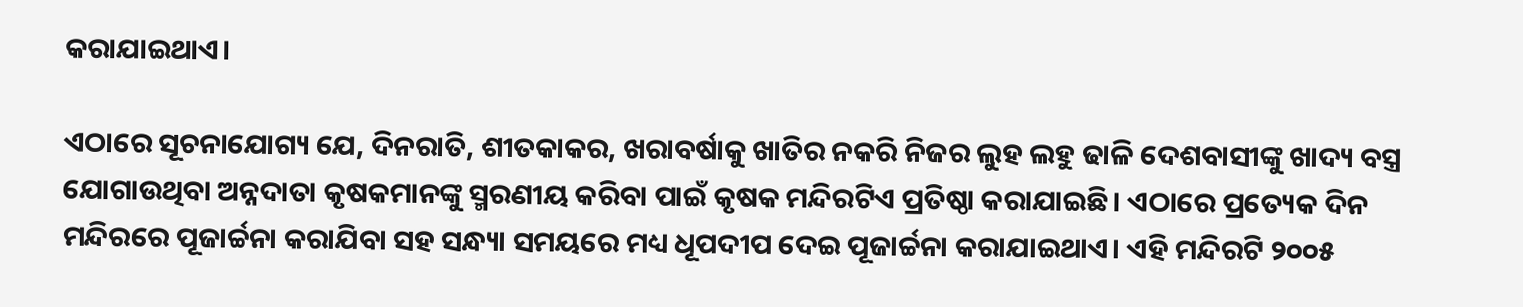କରାଯାଇଥାଏ।

ଏଠାରେ ସୂଚନାଯୋଗ୍ୟ ଯେ, ଦିନରାତି, ଶୀତକାକର, ଖରାବର୍ଷାକୁ ଖାତିର ନକରି ନିଜର ଲୁହ ଲହୁ ଢାଳି ଦେଶବାସୀଙ୍କୁ ଖାଦ୍ୟ ବସ୍ତ୍ର ଯୋଗାଉଥିବା ଅନ୍ନଦାତା କୃଷକମାନଙ୍କୁ ସ୍ମରଣୀୟ କରିବା ପାଇଁ କୃଷକ ମନ୍ଦିରଟିଏ ପ୍ରତିଷ୍ଠା କରାଯାଇଛି। ଏଠାରେ ପ୍ରତ୍ୟେକ ଦିନ ମନ୍ଦିରରେ ପୂଜାର୍ଚ୍ଚନା କରାଯିବା ସହ ସନ୍ଧ୍ୟା ସମୟରେ ମଧ୍ୟ ଧୂପଦୀପ ଦେଇ ପୂଜାର୍ଚ୍ଚନା କରାଯାଇଥାଏ। ଏହି ମନ୍ଦିରଟି ୨୦୦୫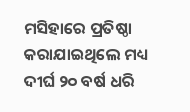ମସିହାରେ ପ୍ରତିଷ୍ଠା କରାଯାଇଥିଲେ ମଧ୍ୟ ଦୀର୍ଘ ୨୦ ବର୍ଷ ଧରି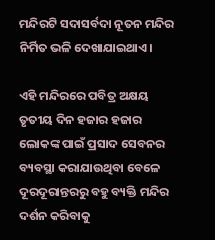ମନ୍ଦିରଟି ସଦାସର୍ବଦା ନୂତନ ମନ୍ଦିର ନିର୍ମିତ ଭଳି ଦେଖାଯାଇଥାଏ।

ଏହି ମନ୍ଦିରରେ ପବିତ୍ର ଅକ୍ଷୟ ତୃତୀୟ ଦିନ ହଜାର ହଜାର ଲୋକଙ୍କ ପାଇଁ ପ୍ରସାଦ ସେବନର ବ୍ୟବସ୍ଥା କରାଯାଉଥିବା ବେଳେ ଦୂରଦୂରାନ୍ତରରୁ ବହୁ ବ୍ୟକ୍ତି ମନ୍ଦିର ଦର୍ଶନ କରିବାକୁ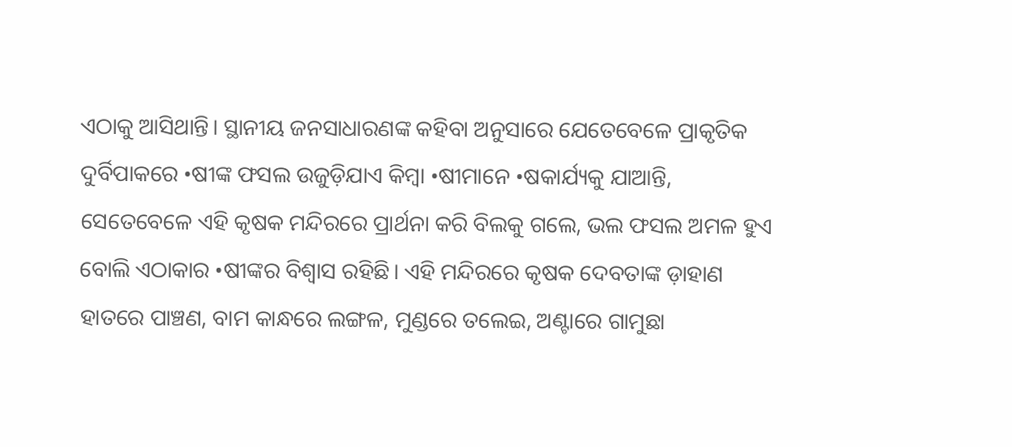ଏଠାକୁ ଆସିଥାନ୍ତି। ସ୍ଥାନୀୟ ଜନସାଧାରଣଙ୍କ କହିବା ଅନୁସାରେ ଯେତେବେଳେ ପ୍ରାକୃତିକ ଦୁର୍ବିପାକରେ •ଷୀଙ୍କ ଫସଲ ଉଜୁଡ଼ିଯାଏ କିମ୍ବା •ଷୀମାନେ •ଷକାର୍ଯ୍ୟକୁ ଯାଆନ୍ତି, ସେତେବେଳେ ଏହି କୃଷକ ମନ୍ଦିରରେ ପ୍ରାର୍ଥନା କରି ବିଲକୁ ଗଲେ, ଭଲ ଫସଲ ଅମଳ ହୁଏ ବୋଲି ଏଠାକାର •ଷୀଙ୍କର ବିଶ୍ୱାସ ରହିଛି। ଏହି ମନ୍ଦିରରେ କୃଷକ ଦେବତାଙ୍କ ଡ଼ାହାଣ ହାତରେ ପାଞ୍ଚଣ, ବାମ କାନ୍ଧରେ ଲଙ୍ଗଳ, ମୁଣ୍ଡରେ ତଲେଇ, ଅଣ୍ଟାରେ ଗାମୁଛା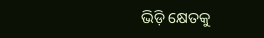ଭିଡ଼ି କ୍ଷେତକୁ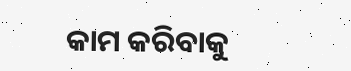କାମ କରିବାକୁ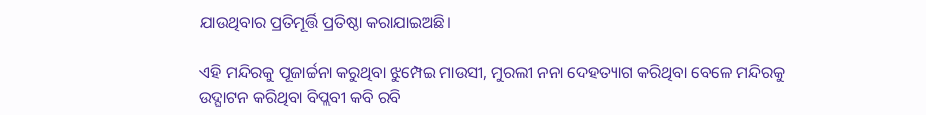ଯାଉଥିବାର ପ୍ରତିମୂର୍ତ୍ତି ପ୍ରତିଷ୍ଠା କରାଯାଇଅଛି।

ଏହି ମନ୍ଦିରକୁ ପୂଜାର୍ଚ୍ଚନା କରୁଥିବା ଝୁମ୍ପେଇ ମାଉସୀ, ମୁରଲୀ ନନା ଦେହତ୍ୟାଗ କରିଥିବା ବେଳେ ମନ୍ଦିରକୁ ଉଦ୍ଘାଟନ କରିଥିବା ବିପ୍ଲବୀ କବି ରବି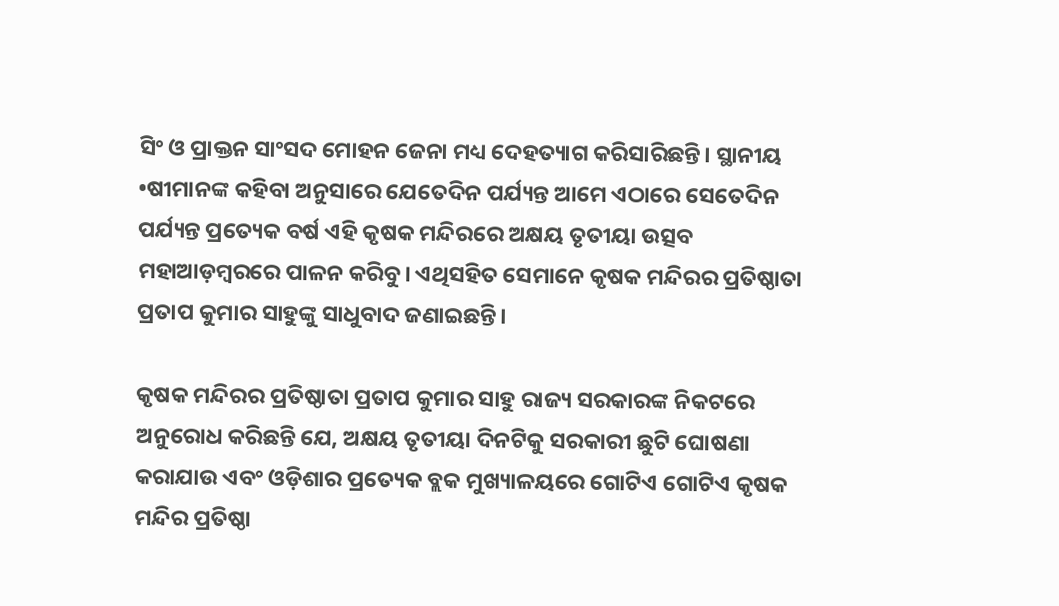ସିଂ ଓ ପ୍ରାକ୍ତନ ସାଂସଦ ମୋହନ ଜେନା ମଧ୍ୟ ଦେହତ୍ୟାଗ କରିସାରିଛନ୍ତି। ସ୍ଥାନୀୟ •ଷୀମାନଙ୍କ କହିବା ଅନୁସାରେ ଯେତେଦିନ ପର୍ଯ୍ୟନ୍ତ ଆମେ ଏଠାରେ ସେତେଦିନ ପର୍ଯ୍ୟନ୍ତ ପ୍ରତ୍ୟେକ ବର୍ଷ ଏହି କୃଷକ ମନ୍ଦିରରେ ଅକ୍ଷୟ ତୃତୀୟା ଉତ୍ସବ ମହାଆଡ଼ମ୍ବରରେ ପାଳନ କରିବୁ। ଏଥିସହିତ ସେମାନେ କୃଷକ ମନ୍ଦିରର ପ୍ରତିଷ୍ଠାତା ପ୍ରତାପ କୁମାର ସାହୁଙ୍କୁ ସାଧୁବାଦ ଜଣାଇଛନ୍ତି।

କୃଷକ ମନ୍ଦିରର ପ୍ରତିଷ୍ଠାତା ପ୍ରତାପ କୁମାର ସାହୁ ରାଜ୍ୟ ସରକାରଙ୍କ ନିକଟରେ ଅନୁରୋଧ କରିଛନ୍ତି ଯେ, ଅକ୍ଷୟ ତୃତୀୟା ଦିନଟିକୁ ସରକାରୀ ଛୁଟି ଘୋଷଣା କରାଯାଉ ଏବଂ ଓଡ଼ିଶାର ପ୍ରତ୍ୟେକ ବ୍ଲକ ମୁଖ୍ୟାଳୟରେ ଗୋଟିଏ ଗୋଟିଏ କୃଷକ ମନ୍ଦିର ପ୍ରତିଷ୍ଠା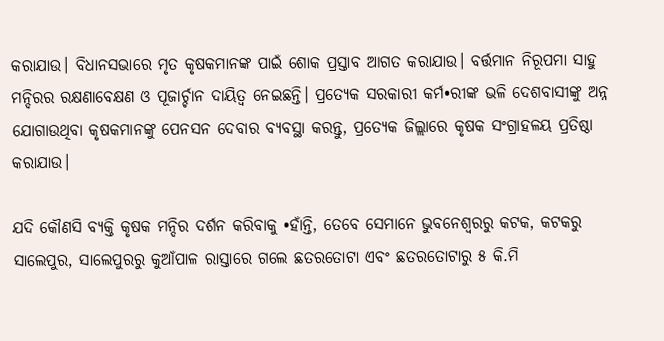କରାଯାଉ। ବିଧାନସଭାରେ ମୃତ କୃଷକମାନଙ୍କ ପାଇଁ ଶୋକ ପ୍ରସ୍ତାବ ଆଗତ କରାଯାଉ। ବର୍ତ୍ତମାନ ନିରୂପମା ସାହୁ ମନ୍ଦିରର ରକ୍ଷଣାବେକ୍ଷଣ ଓ ପୂଜାର୍ଚ୍ଚାନ ଦାୟିତ୍ୱ ନେଇଛନ୍ତି। ପ୍ରତ୍ୟେକ ସରକାରୀ କର୍ମ•ରୀଙ୍କ ଭଳି ଦେଶବାସୀଙ୍କୁ ଅନ୍ନ ଯୋଗାଉଥିବା କୃଷକମାନଙ୍କୁ ପେନସନ ଦେବାର ବ୍ୟବସ୍ଥା କରନ୍ତୁ, ପ୍ରତ୍ୟେକ ଜିଲ୍ଲାରେ କୃଷକ ସଂଗ୍ରାହଳୟ ପ୍ରତିଷ୍ଠା କରାଯାଉ।

ଯଦି କୌଣସି ବ୍ୟକ୍ତି କୃଷକ ମନ୍ଦିର ଦର୍ଶନ କରିବାକୁ •ହାଁନ୍ତି, ତେବେ ସେମାନେ ଭୁବନେଶ୍ୱରରୁ କଟକ, କଟକରୁ ସାଲେପୁର, ସାଲେପୁରରୁ କୁଆଁପାଳ ରାସ୍ତାରେ ଗଲେ ଛତରତୋଟା ଏବଂ ଛତରତୋଟାରୁ ୫ କି.ମି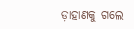ଡ଼ାହାଣକୁ ଗଲେ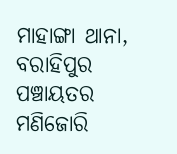ମାହାଙ୍ଗା ଥାନା, ବରାହିପୁର ପଞ୍ଚାୟତର ମଣିଜୋରି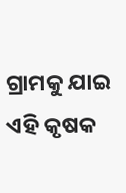ଗ୍ରାମକୁ ଯାଇ ଏହି କୃଷକ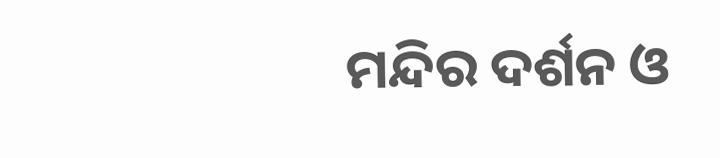ମନ୍ଦିର ଦର୍ଶନ ଓ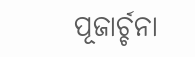ପୂଜାର୍ଚ୍ଚନା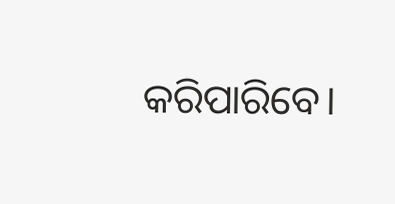କରିପାରିବେ।